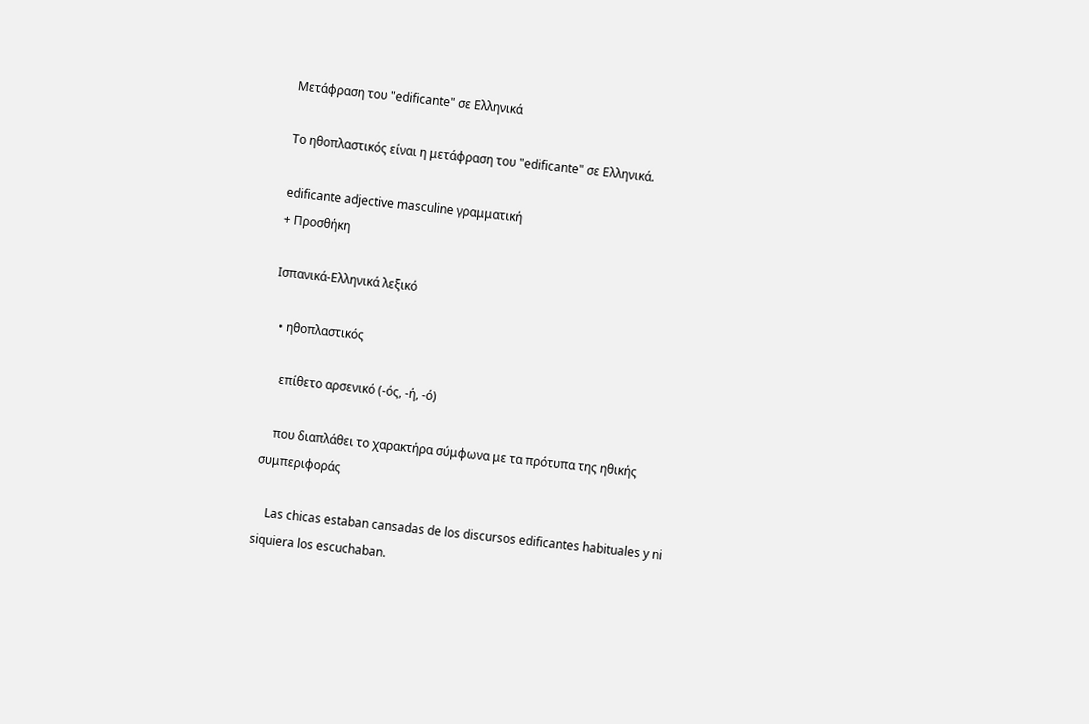Μετάφραση του "edificante" σε Ελληνικά

Το ηθοπλαστικός είναι η μετάφραση του "edificante" σε Ελληνικά.

edificante adjective masculine γραμματική
+ Προσθήκη

Ισπανικά-Ελληνικά λεξικό

  • ηθοπλαστικός

    επίθετο αρσενικό (-ός, -ή, -ό)

    που διαπλάθει το χαρακτήρα σύμφωνα με τα πρότυπα της ηθικής συμπεριφοράς

    Las chicas estaban cansadas de los discursos edificantes habituales y ni siquiera los escuchaban.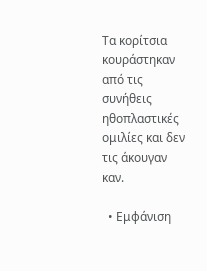Τα κορίτσια κουράστηκαν από τις συνήθεις ηθοπλαστικές ομιλίες και δεν τις άκουγαν καν.

  • Εμφάνιση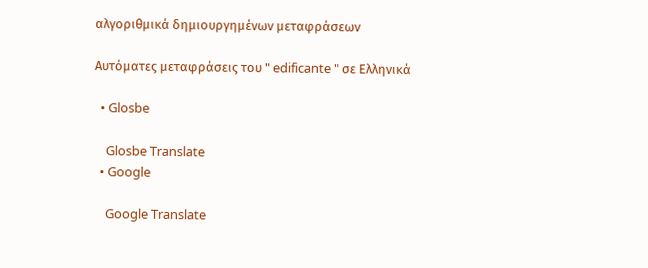αλγοριθμικά δημιουργημένων μεταφράσεων

Αυτόματες μεταφράσεις του " edificante " σε Ελληνικά

  • Glosbe

    Glosbe Translate
  • Google

    Google Translate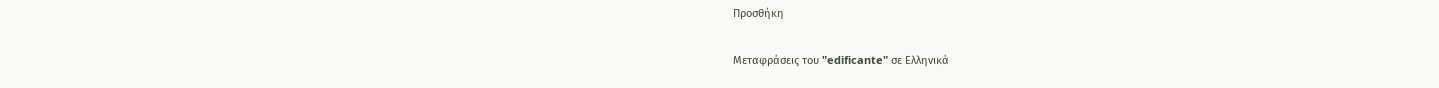Προσθήκη

Μεταφράσεις του "edificante" σε Ελληνικά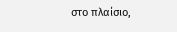στο πλαίσιο,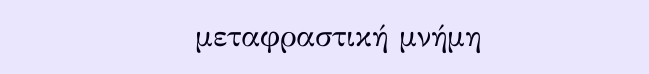μεταφραστική μνήμη